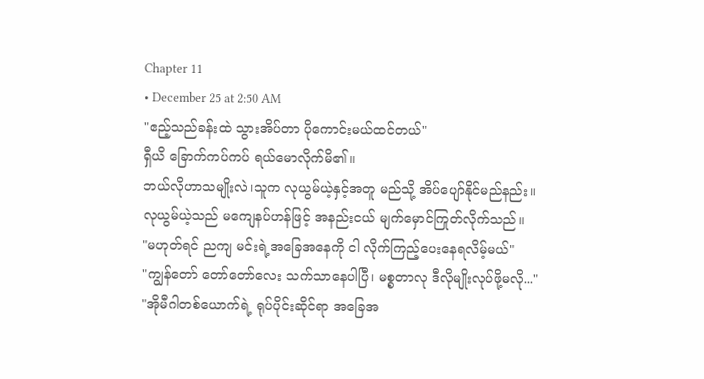Chapter 11
• December 25 at 2:50 AM
"ဧည့်သည်ခန်းထဲ သွားအိပ်တာ ပိုကောင်းမယ်ထင်တယ်"
ရှီယိ ခြောက်ကပ်ကပ် ရယ်မောလိုက်မိ၏။
ဘယ်လိုဟာသမျိုးလဲ၊သူက လုယွမ်ယဲ့နှင့်အတူ မည်သို့ အိပ်ပျော်နိုင်မည်နည်း။
လုယွမ်ယဲ့သည် မကျေနပ်ဟန်ဖြင့် အနည်းငယ် မျက်မှောင်ကြုတ်လိုက်သည်။
"မဟုတ်ရင် ညကျ မင်းရဲ့အခြေအနေကို ငါ လိုက်ကြည့်ပေးနေရလိမ့်မယ်"
"ကျွန်တော် တော်တော်လေး သက်သာနေပါပြီ၊ မစ္စတာလု ဒီလိုမျိုးလုပ်ဖို့မလို..."
"အိုမီဂါတစ်ယောက်ရဲ့ ရုပ်ပိုင်းဆိုင်ရာ အခြေအ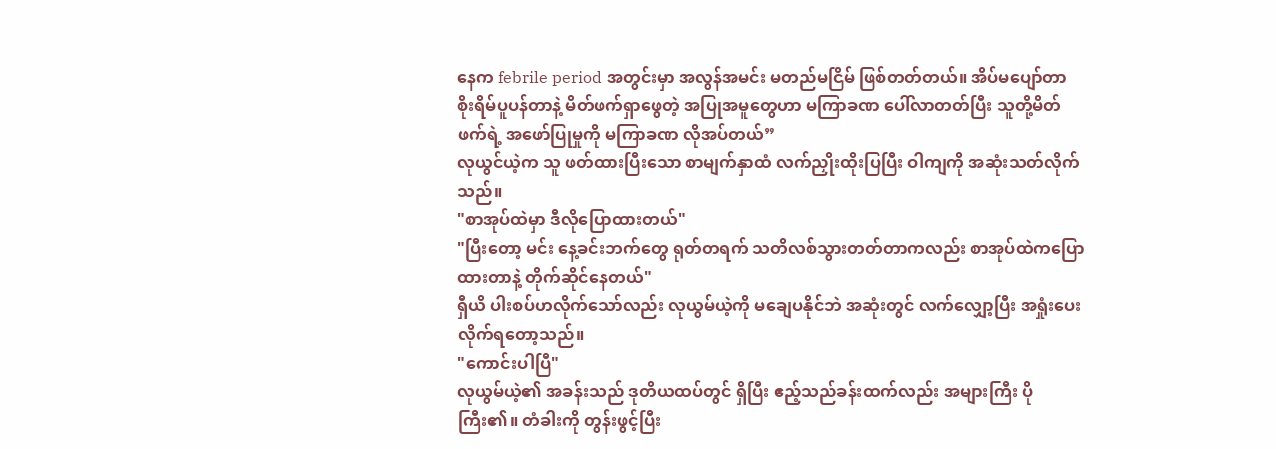နေက febrile period အတွင်းမှာ အလွန်အမင်း မတည်မငြိမ် ဖြစ်တတ်တယ်။ အိပ်မပျော်တာ စိုးရိမ်ပူပန်တာနဲ့ မိတ်ဖက်ရှာဖွေတဲ့ အပြုအမူတွေဟာ မကြာခဏ ပေါ်လာတတ်ပြီး သူတို့မိတ်ဖက်ရဲ့ အဖော်ပြုမှုကို မကြာခဏ လိုအပ်တယ်”
လုယွင်ယဲ့က သူ ဖတ်ထားပြီးသော စာမျက်နှာထံ လက်ညှိုးထိုးပြပြီး ဝါကျကို အဆုံးသတ်လိုက်သည်။
"စာအုပ်ထဲမှာ ဒီလိုပြောထားတယ်"
"ပြီးတော့ မင်း နေ့ခင်းဘက်တွေ ရုတ်တရက် သတိလစ်သွားတတ်တာကလည်း စာအုပ်ထဲကပြောထားတာနဲ့ တိုက်ဆိုင်နေတယ်"
ရှီယိ ပါးစပ်ဟလိုက်သော်လည်း လုယွမ်ယဲ့ကို မချေပနိုင်ဘဲ အဆုံးတွင် လက်လျှော့ပြီး အရှုံးပေးလိုက်ရတော့သည်။
"ကောင်းပါပြီ"
လုယွမ်ယဲ့၏ အခန်းသည် ဒုတိယထပ်တွင် ရှိပြီး ဧည့်သည်ခန်းထက်လည်း အများကြီး ပိုကြီး၏။ တံခါးကို တွန်းဖွင့်ပြီး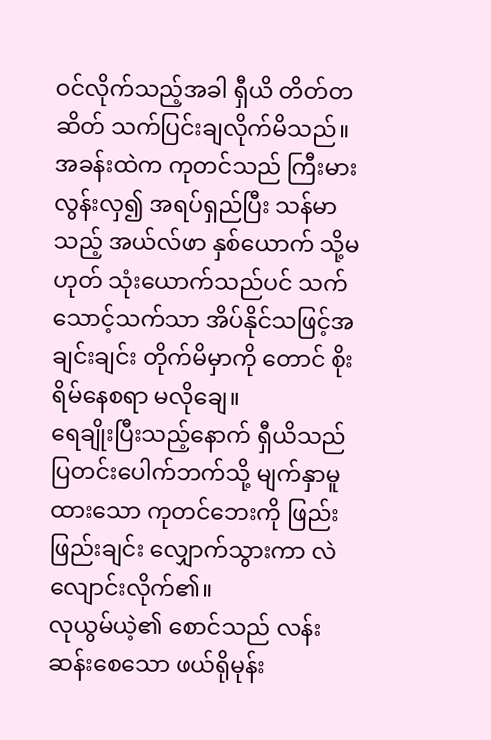ဝင်လိုက်သည့်အခါ ရှီယိ တိတ်တဆိတ် သက်ပြင်းချလိုက်မိသည်။
အခန်းထဲက ကုတင်သည် ကြီးမားလွန်းလှ၍ အရပ်ရှည်ပြီး သန်မာသည့် အယ်လ်ဖာ နှစ်ယောက် သို့မဟုတ် သုံးယောက်သည်ပင် သက်သောင့်သက်သာ အိပ်နိုင်သဖြင့်အချင်းချင်း တိုက်မိမှာကို တောင် စိုးရိမ်နေစရာ မလိုချေ။
ရေချိုးပြီးသည့်နောက် ရှီယိသည် ပြတင်းပေါက်ဘက်သို့ မျက်နှာမူထားသော ကုတင်ဘေးကို ဖြည်းဖြည်းချင်း လျှောက်သွားကာ လဲလျောင်းလိုက်၏။
လုယွမ်ယဲ့၏ စောင်သည် လန်းဆန်းစေသော ဖယ်ရိုမုန်း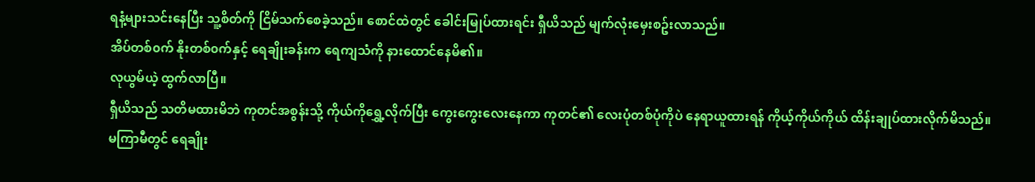ရနံ့များသင်းနေပြီး သူ့စိတ်ကို ငြိမ်သက်စေခဲ့သည်။ စောင်ထဲတွင် ခေါင်းမြုပ်ထားရင်း ရှီယိသည် မျက်လုံးမှေးစဥ်းလာသည်။
အိပ်တစ်၀က် နိုးတစ်၀က်နှင့် ရေချိုးခန်းက ရေကျသံကို နားထောင်နေမိ၏။
လုယွမ်ယဲ့ ထွက်လာပြီ။
ရှီယိသည် သတိမထားမိဘဲ ကုတင်အစွန်းသို့ ကိုယ်ကိုရွှေ့လိုက်ပြီး ကွေးကွေးလေးနေကာ ကုတင်၏ လေးပုံတစ်ပုံကိုပဲ နေရာယူထားရန် ကိုယ့်ကိုယ်ကိုယ် ထိန်းချုပ်ထားလိုက်မိသည်။
မကြာမီတွင် ရေချိုး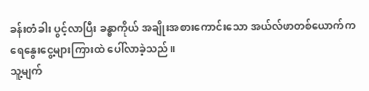ခန်းတံခါး ပွင့်လာပြီး ခန္ဓာကိုယ် အချိုးအစားကောင်းသော အယ်လ်ဖာတစ်ယောက်က ရေနွေးငွေ့များကြားထဲ ပေါ်လာခဲ့သည်။
သူ့မျက်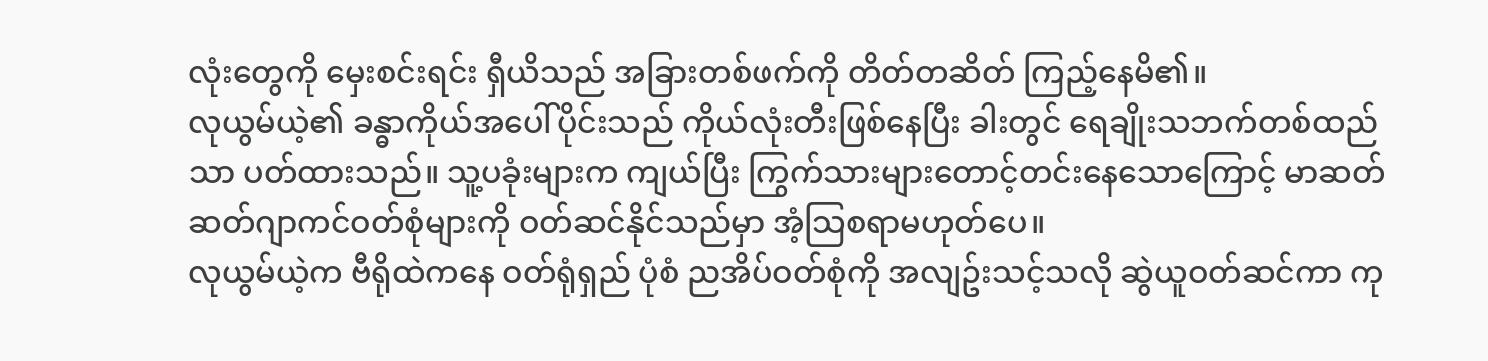လုံးတွေကို မှေးစင်းရင်း ရှီယိသည် အခြားတစ်ဖက်ကို တိတ်တဆိတ် ကြည့်နေမိ၏။
လုယွမ်ယဲ့၏ ခန္ဓာကိုယ်အပေါ်ပိုင်းသည် ကိုယ်လုံးတီးဖြစ်နေပြီး ခါးတွင် ရေချိုးသဘက်တစ်ထည်သာ ပတ်ထားသည်။ သူ့ပခုံးများက ကျယ်ပြီး ကြွက်သားများတောင့်တင်းနေသောကြောင့် မာဆတ်ဆတ်ဂျာကင်ဝတ်စုံများကို ဝတ်ဆင်နိုင်သည်မှာ အံ့သြစရာမဟုတ်ပေ။
လုယွမ်ယဲ့က ဗီရိုထဲကနေ ဝတ်ရုံရှည် ပုံစံ ညအိပ်ဝတ်စုံကို အလျဥ်းသင့်သလို ဆွဲယူဝတ်ဆင်ကာ ကု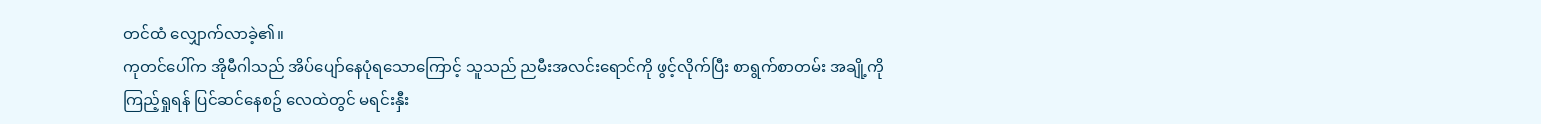တင်ထံ လျှောက်လာခဲ့၏။
ကုတင်ပေါ်က အိုမီဂါသည် အိပ်ပျော်နေပုံရသောကြောင့် သူသည် ညမီးအလင်းရောင်ကို ဖွင့်လိုက်ပြီး စာရွက်စာတမ်း အချို့ကို ကြည့်ရှုရန် ပြင်ဆင်နေစဥ် လေထဲတွင် မရင်းနှီး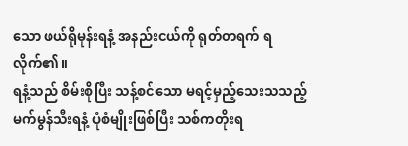သော ဖယ်ရိုမုန်းရနံ့ အနည်းငယ်ကို ရုတ်တရက် ရလိုက်၏။
ရနံ့သည် စိမ်းစိုပြီး သန့်စင်သော မရင့်မှည့်သေးသသည့် မက်မွန်သီးရနံ့ ပုံစံမျိုးဖြစ်ပြီး သစ်ကတိုးရ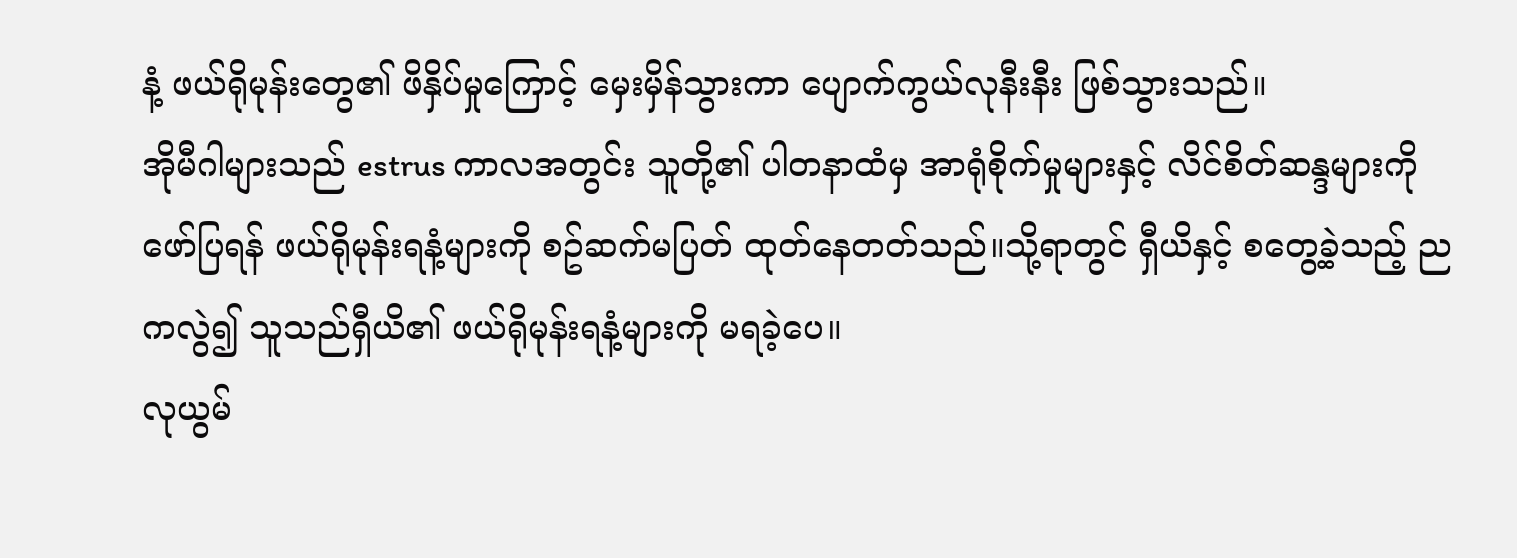နံ့ ဖယ်ရိုမုန်းတွေ၏ ဖိနှိပ်မှုကြောင့် မှေးမှိန်သွားကာ ပျောက်ကွယ်လုနီးနီး ဖြစ်သွားသည်။
အိုမီဂါများသည် estrus ကာလအတွင်း သူတို့၏ ပါတနာထံမှ အာရုံစိုက်မှုများနှင့် လိင်စိတ်ဆန္ဒများကို ဖော်ပြရန် ဖယ်ရိုမုန်းရနံ့များကို စဥ်ဆက်မပြတ် ထုတ်နေတတ်သည်။သို့ရာတွင် ရှီယိနှင့် စတွေ့ခဲ့သည့် ညကလွဲ၍ သူသည်ရှီယိ၏ ဖယ်ရိုမုန်းရနံ့များကို မရခဲ့ပေ။
လုယွမ်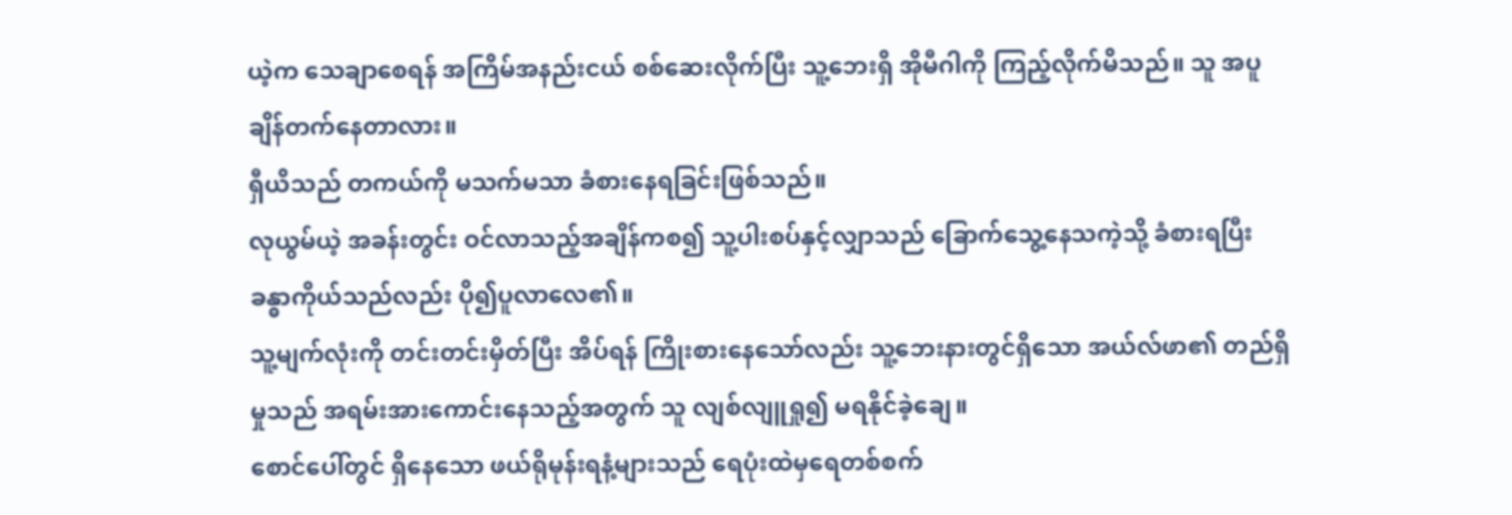ယဲ့က သေချာစေရန် အကြိမ်အနည်းငယ် စစ်ဆေးလိုက်ပြီး သူ့ဘေးရှိ အိုမီဂါကို ကြည့်လိုက်မိသည်။ သူ အပူချိန်တက်နေတာလား။
ရှီယိသည် တကယ်ကို မသက်မသာ ခံစားနေရခြင်းဖြစ်သည်။
လုယွမ်ယဲ့ အခန်းတွင်း ဝင်လာသည့်အချိန်ကစ၍ သူ့ပါးစပ်နှင့်လျှာသည် ခြောက်သွေ့နေသကဲ့သို့ ခံစားရပြီး ခန္ဓာကိုယ်သည်လည်း ပို၍ပူလာလေ၏။
သူ့မျက်လုံးကို တင်းတင်းမှိတ်ပြီး အိပ်ရန် ကြိုးစားနေသော်လည်း သူ့ဘေးနားတွင်ရှိသော အယ်လ်ဖာ၏ တည်ရှိမှုသည် အရမ်းအားကောင်းနေသည့်အတွက် သူ လျစ်လျူရှု၍ မရနိုင်ခဲ့ချေ။
စောင်ပေါ်တွင် ရှိနေသော ဖယ်ရိုမုန်းရနံ့များသည် ရေပုံးထဲမှရေတစ်စက်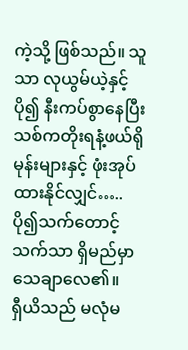ကဲ့သို့ ဖြစ်သည်။ သူသာ လုယွမ်ယဲ့နှင့် ပို၍ နီးကပ်စွာနေပြီး သစ်ကတိုးရနံ့ဖယ်ရိုမုန်းများနှင့် ဖုံးအုပ်ထားနိုင်လျှင်…..
ပို၍သက်တောင့်သက်သာ ရှိမည်မှာ သေချာလေ၏။
ရှီယိသည် မလုံမ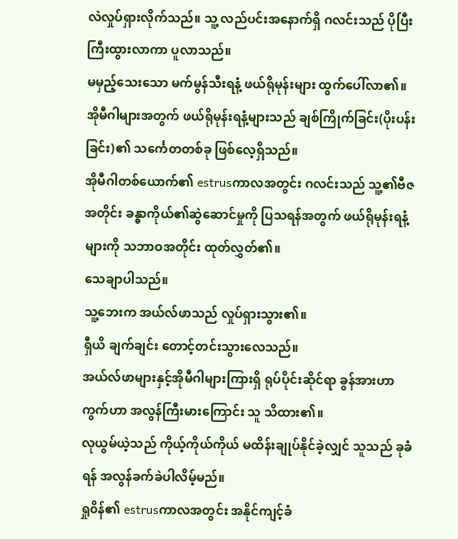လဲလှုပ်ရှားလိုက်သည်။ သူ့ လည်ပင်းအနောက်ရှိ ဂလင်းသည် ပိုပြီးကြီးထွားလာကာ ပူလာသည်။
မမှည့်သေးသော မက်မွန်သီးရနံ့ ဖယ်ရိုမုန်းများ ထွက်ပေါ်လာ၏။
အိုမီဂါများအတွက် ဖယ်ရိုမုန်းရနံ့များသည် ချစ်ကြိုက်ခြင်း(ပိုးပန်းခြင်း)၏ သင်္ကေတတစ်ခု ဖြစ်လေ့ရှိသည်။
အိုမီဂါတစ်ယောက်၏ estrusကာလအတွင်း ဂလင်းသည် သူ့၏ဗီဇအတိုင်း ခန္ဓာကိုယ်၏ဆွဲဆောင်မှုကို ပြသရန်အတွက် ဖယ်ရိုမုန်းရနံ့များကို သဘာဝအတိုင်း ထုတ်လွှတ်၏။
သေချာပါသည်။
သူ့ဘေးက အယ်လ်ဖာသည် လှုပ်ရှားသွား၏။
ရှီယိ ချက်ချင်း တောင့်တင်းသွားလေသည်။
အယ်လ်ဖာများနှင့်အိုမီဂါများကြားရှိ ရုပ်ပိုင်းဆိုင်ရာ ခွန်အားဟာကွက်ဟာ အလွန်ကြီးမားကြောင်း သူ သိထား၏။
လုယွမ်ယဲ့သည် ကိုယ့်ကိုယ်ကိုယ် မထိန်းချုပ်နိုင်ခဲ့လျှင် သူသည် ခုခံရန် အလွန်ခက်ခဲပါလိမ့်မည်။
ရှု၀ိန်၏ estrusကာလအတွင်း အနိုင်ကျင့်ခံ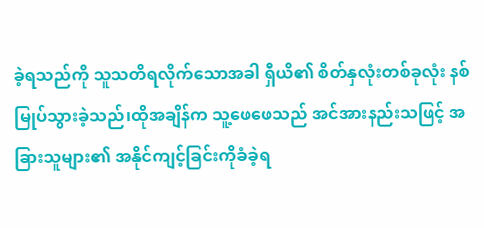ခဲ့ရသည်ကို သူသတိရလိုက်သောအခါ ရှီယိ၏ စိတ်နှလုံးတစ်ခုလုံး နစ်မြုပ်သွားခဲ့သည်၊ထိုအချိန်က သူ့ဖေဖေသည် အင်အားနည်းသဖြင့် အခြားသူများ၏ အနိုင်ကျင့်ခြင်းကိုခံခဲ့ရ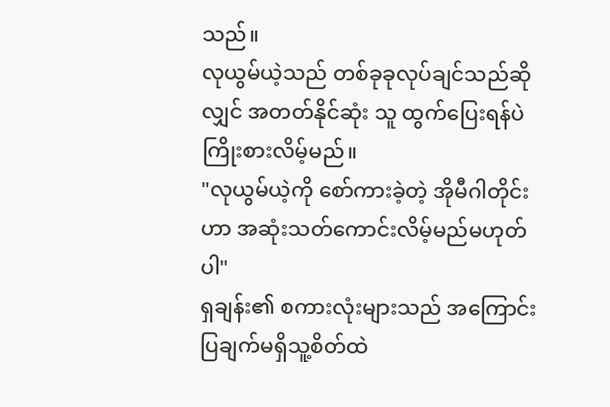သည်။
လုယွမ်ယဲ့သည် တစ်ခုခုလုပ်ချင်သည်ဆိုလျှင် အတတ်နိုင်ဆုံး သူ ထွက်ပြေးရန်ပဲ ကြိုးစားလိမ့်မည်။
"လုယွမ်ယဲ့ကို စော်ကားခဲ့တဲ့ အိုမီဂါတိုင်းဟာ အဆုံးသတ်ကောင်းလိမ့်မည်မဟုတ်ပါ"
ရှချန်း၏ စကားလုံးများသည် အကြောင်းပြချက်မရှိသူ့စိတ်ထဲ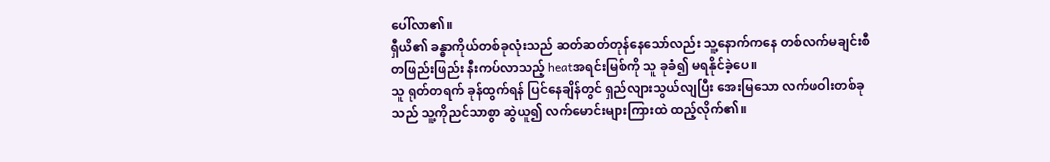ပေါ်လာ၏။
ရှီယိ၏ ခန္ဓာကိုယ်တစ်ခုလုံးသည် ဆတ်ဆတ်တုန်နေသော်လည်း သူ့နောက်ကနေ တစ်လက်မချင်းစီ တဖြည်းဖြည်း နီးကပ်လာသည့် heatအရင်းမြစ်ကို သူ ခုခံ၍ မရနိုင်ခဲ့ပေ။
သူ ရုတ်တရက် ခုန်ထွက်ရန် ပြင်နေချိန်တွင် ရှည်လျားသွယ်လျပြီး အေးမြသော လက်ဖဝါးတစ်ခုသည် သူ့ကိုညင်သာစွာ ဆွဲယူ၍ လက်မောင်းများကြားထဲ ထည့်လိုက်၏။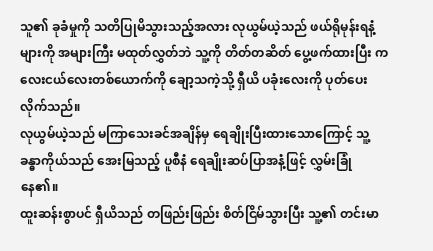သူ၏ ခုခံမှုကို သတိပြုမိသွားသည့်အလား လုယွမ်ယဲ့သည် ဖယ်ရိုမုန်းရနံ့များကို အများကြီး မထုတ်လွှတ်ဘဲ သူ့ကို တိတ်တဆိတ် ပွေ့ဖက်ထားပြီး ကလေးငယ်လေးတစ်ယောက်ကို ချော့သကဲ့သို့ ရှီယိ ပခုံးလေးကို ပုတ်ပေးလိုက်သည်။
လုယွမ်ယဲ့သည် မကြာသေးခင်အချိန်မှ ရေချိုးပြီးထားသောကြောင့် သူ့ခန္ဓာကိုယ်သည် အေးမြသည့် ပူစီနံ ရေချိုးဆပ်ပြာအနံ့ဖြင့် လွှမ်းခြုံနေ၏။
ထူးဆန်းစွာပင် ရှီယိသည် တဖြည်းဖြည်း စိတ်ငြိမ်သွားပြီး သူ့၏ တင်းမာ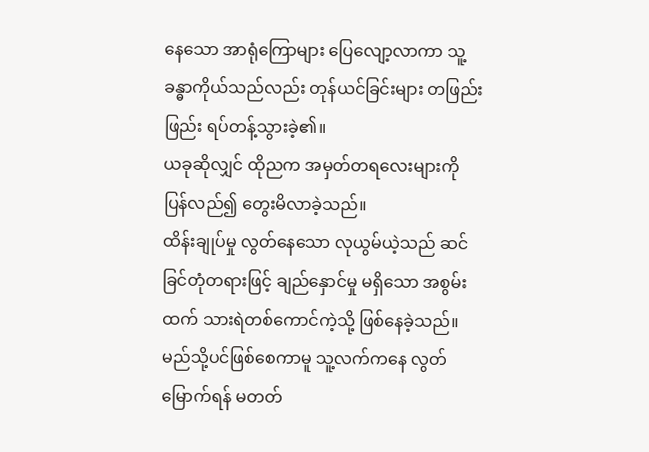နေသော အာရုံကြောများ ပြေလျော့လာကာ သူ့ခန္ဓာကိုယ်သည်လည်း တုန်ယင်ခြင်းများ တဖြည်းဖြည်း ရပ်တန့်သွားခဲ့၏။
ယခုဆိုလျှင် ထိုညက အမှတ်တရလေးများကိုပြန်လည်၍ တွေးမိလာခဲ့သည်။
ထိန်းချုပ်မှု လွတ်နေသော လုယွမ်ယဲ့သည် ဆင်ခြင်တုံတရားဖြင့် ချည်နှောင်မှု မရှိသော အစွမ်းထက် သားရဲတစ်ကောင်ကဲ့သို့ ဖြစ်နေခဲ့သည်။
မည်သို့ပင်ဖြစ်စေကာမူ သူ့လက်ကနေ လွတ်မြောက်ရန် မတတ်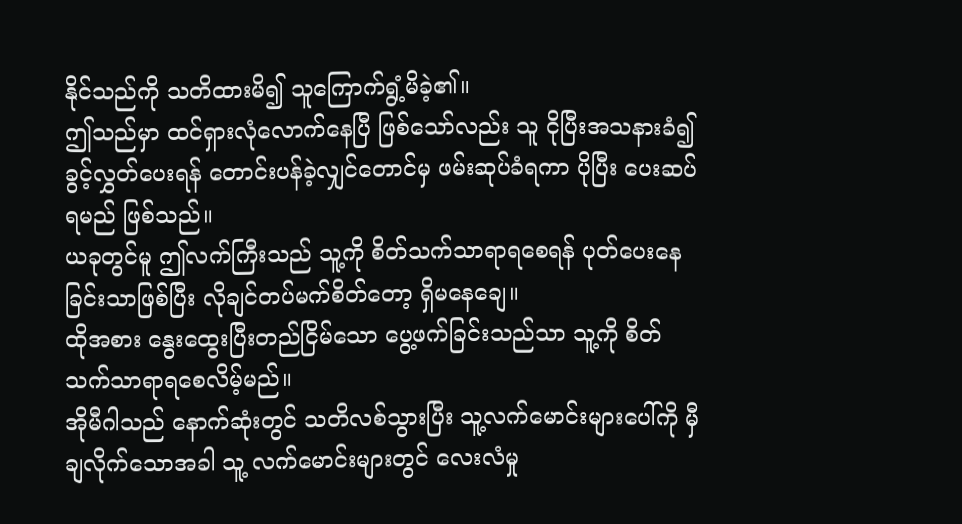နိုင်သည်ကို သတိထားမိ၍ သူကြောက်ရွံ့မိခဲ့၏။
ဤသည်မှာ ထင်ရှားလုံလောက်နေပြီ ဖြစ်သော်လည်း သူ ငိုပြီးအသနားခံ၍ ခွင့်လွှတ်ပေးရန် တောင်းပန်ခဲ့လျှင်တောင်မှ ဖမ်းဆုပ်ခံရကာ ပိုပြီး ပေးဆပ်ရမည် ဖြစ်သည်။
ယခုတွင်မူ ဤလက်ကြီးသည် သူ့ကို စိတ်သက်သာရာရစေရန် ပုတ်ပေးနေခြင်းသာဖြစ်ပြီး လိုချင်တပ်မက်စိတ်တော့ ရှိမနေချေ။
ထိုအစား နွေးထွေးပြီးတည်ငြိမ်သော ပွေ့ဖက်ခြင်းသည်သာ သူ့ကို စိတ်သက်သာရာရစေလိမ့်မည်။
အိုမီဂါသည် နောက်ဆုံးတွင် သတိလစ်သွားပြီး သူ့လက်မောင်းများပေါ်ကို မှီချလိုက်သောအခါ သူ့ လက်မောင်းများတွင် လေးလံမှု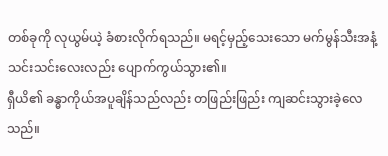တစ်ခုကို လုယွမ်ယဲ့ ခံစားလိုက်ရသည်။ မရင့်မှည့်သေးသော မက်မွန်သီးအနံ့ သင်းသင်းလေးလည်း ပျောက်ကွယ်သွား၏။
ရှီယိ၏ ခန္ဓာကိုယ်အပူချိန်သည်လည်း တဖြည်းဖြည်း ကျဆင်းသွားခဲ့လေသည်။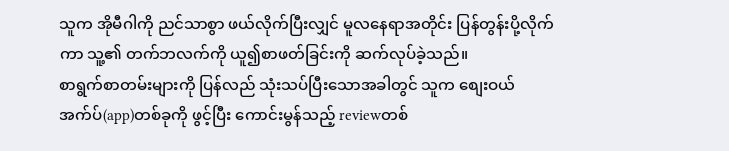သူက အိုမီဂါကို ညင်သာစွာ ဖယ်လိုက်ပြီးလျှင် မူလနေရာအတိုင်း ပြန်တွန်းပို့လိုက်ကာ သူ့၏ တက်ဘလက်ကို ယူ၍စာဖတ်ခြင်းကို ဆက်လုပ်ခဲ့သည်။
စာရွက်စာတမ်းများကို ပြန်လည် သုံးသပ်ပြီးသောအခါတွင် သူက စျေးဝယ်အက်ပ်(app)တစ်ခုကို ဖွင့်ပြီး ကောင်းမွန်သည့် reviewတစ်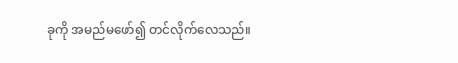ခုကို အမည်မဖော်၍ တင်လိုက်လေသည်။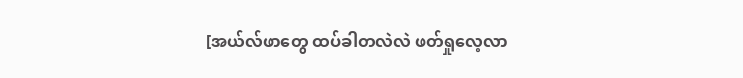[အယ်လ်ဖာတွေ ထပ်ခါတလဲလဲ ဖတ်ရှုလေ့လာ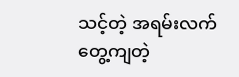သင့်တဲ့ အရမ်းလက်တွေ့ကျတဲ့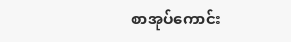စာအုပ်ကောင်း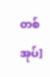တစ်အုပ်]